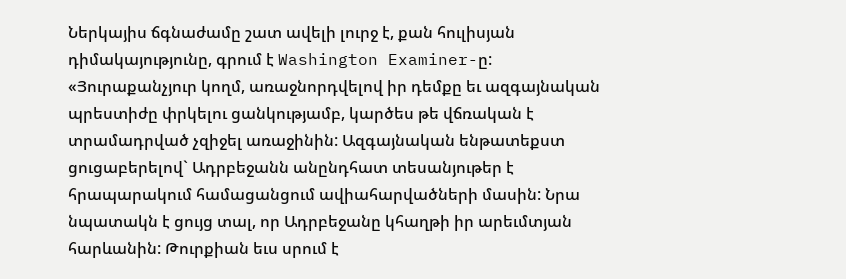Ներկայիս ճգնաժամը շատ ավելի լուրջ է, քան հուլիսյան դիմակայությունը, գրում է Washington Examiner-ը: «Յուրաքանչյուր կողմ, առաջնորդվելով իր դեմքը եւ ազգայնական պրեստիժը փրկելու ցանկությամբ, կարծես թե վճռական է տրամադրված չզիջել առաջինին: Ազգայնական ենթատեքստ ցուցաբերելով` Ադրբեջանն անընդհատ տեսանյութեր է հրապարակում համացանցում ավիահարվածների մասին: Նրա նպատակն է ցույց տալ, որ Ադրբեջանը կհաղթի իր արեւմտյան հարևանին: Թուրքիան եւս սրում է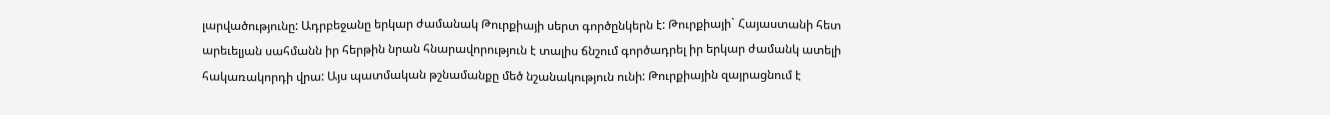լարվածությունը: Ադրբեջանը երկար ժամանակ Թուրքիայի սերտ գործընկերն է: Թուրքիայի` Հայաստանի հետ արեւելյան սահմանն իր հերթին նրան հնարավորություն է տալիս ճնշում գործադրել իր երկար ժամանկ ատելի հակառակորդի վրա: Այս պատմական թշնամանքը մեծ նշանակություն ունի: Թուրքիային զայրացնում է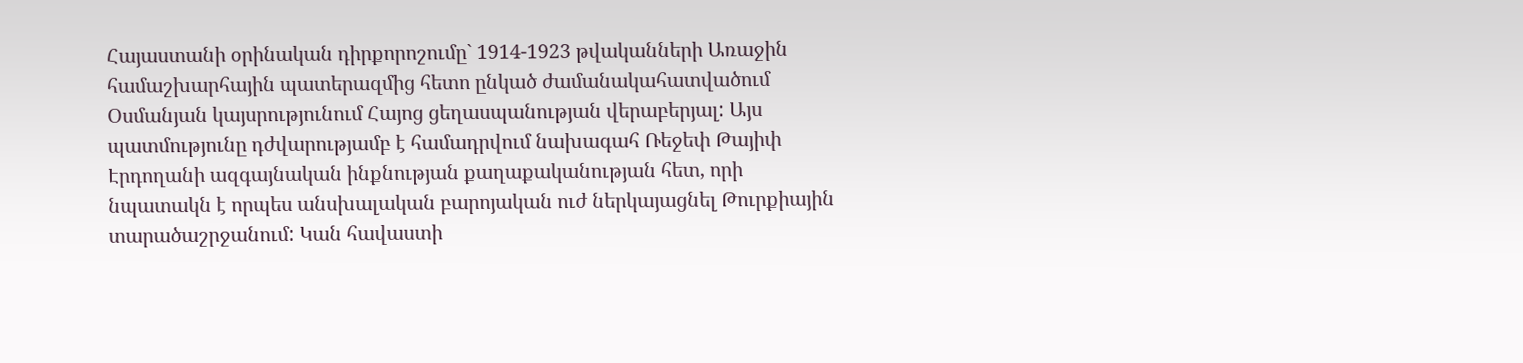Հայաստանի օրինական դիրքորոշումը` 1914-1923 թվականների Առաջին համաշխարհային պատերազմից հետո ընկած ժամանակահատվածում Օսմանյան կայսրությունում Հայոց ցեղասպանության վերաբերյալ: Այս պատմությունը դժվարությամբ է համադրվում նախագահ Ռեջեփ Թայիփ Էրդողանի ազգայնական ինքնության քաղաքականության հետ, որի նպատակն է որպես անսխալական բարոյական ուժ ներկայացնել Թուրքիային տարածաշրջանում: Կան հավաստի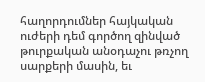հաղորդումներ հայկական ուժերի դեմ գործող զինված թուրքական անօդաչու թռչող սարքերի մասին, եւ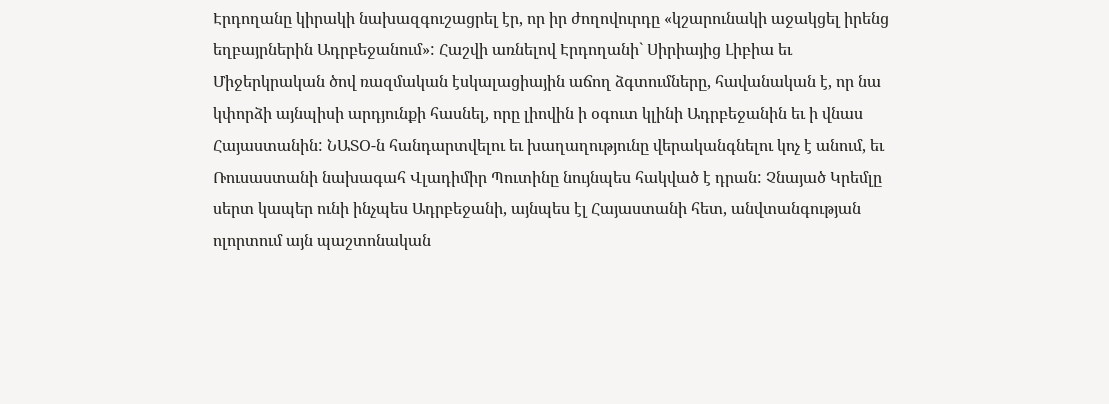Էրդողանը կիրակի նախազգուշացրել էր, որ իր ժողովուրդը «կշարունակի աջակցել իրենց եղբայրներին Ադրբեջանում»: Հաշվի առնելով Էրդողանի` Սիրիայից Լիբիա եւ Միջերկրական ծով ռազմական էսկալացիային աճող ձգտումները, հավանական է, որ նա կփորձի այնպիսի արդյունքի հասնել, որը լիովին ի օգուտ կլինի Ադրբեջանին եւ ի վնաս Հայաստանին: ՆԱՏՕ-ն հանդարտվելու եւ խաղաղությունը վերականգնելու կոչ է անում, եւ Ռուսաստանի նախագահ Վլադիմիր Պուտինը նույնպես հակված է դրան: Չնայած Կրեմլը սերտ կապեր ունի ինչպես Ադրբեջանի, այնպես էլ Հայաստանի հետ, անվտանգության ոլորտում այն պաշտոնական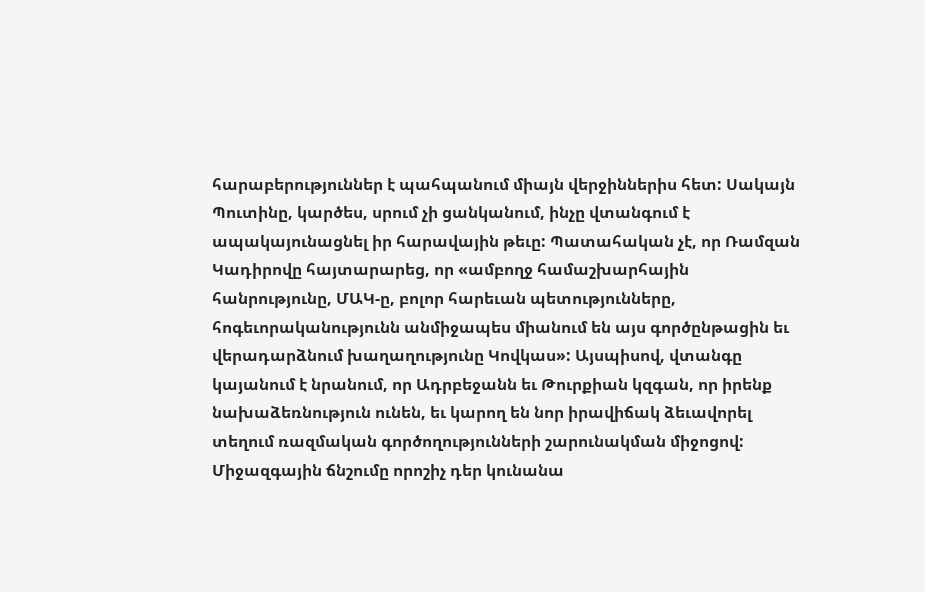հարաբերություններ է պահպանում միայն վերջիններիս հետ: Սակայն Պուտինը, կարծես, սրում չի ցանկանում, ինչը վտանգում է ապակայունացնել իր հարավային թեւը: Պատահական չէ, որ Ռամզան Կադիրովը հայտարարեց, որ «ամբողջ համաշխարհային հանրությունը, ՄԱԿ-ը, բոլոր հարեւան պետությունները, հոգեւորականությունն անմիջապես միանում են այս գործընթացին եւ վերադարձնում խաղաղությունը Կովկաս»: Այսպիսով, վտանգը կայանում է նրանում, որ Ադրբեջանն եւ Թուրքիան կզգան, որ իրենք նախաձեռնություն ունեն, եւ կարող են նոր իրավիճակ ձեւավորել տեղում ռազմական գործողությունների շարունակման միջոցով: Միջազգային ճնշումը որոշիչ դեր կունանա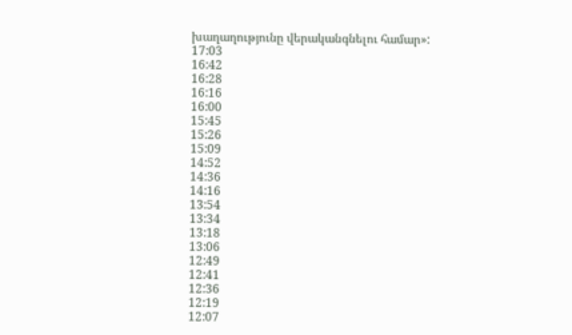խաղաղությունը վերականգնելու համար»:
17:03
16:42
16:28
16:16
16:00
15:45
15:26
15:09
14:52
14:36
14:16
13:54
13:34
13:18
13:06
12:49
12:41
12:36
12:19
12:07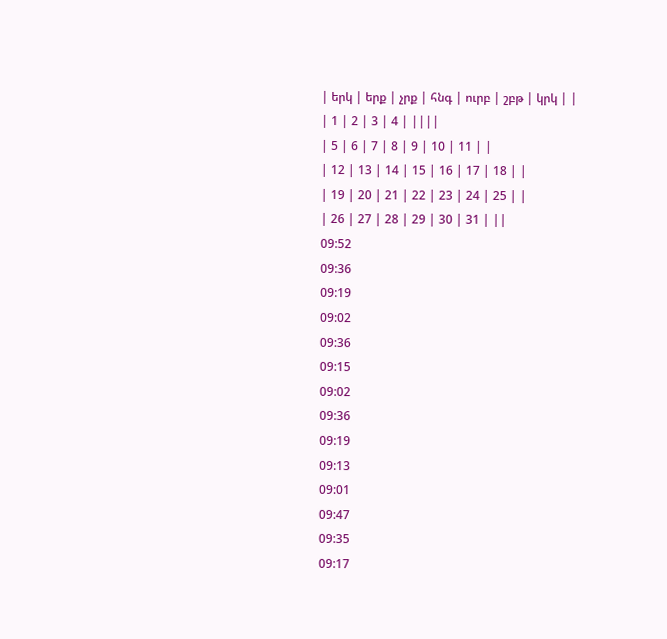| երկ | երք | չրք | հնգ | ուրբ | շբթ | կրկ | |
| 1 | 2 | 3 | 4 | ||||
| 5 | 6 | 7 | 8 | 9 | 10 | 11 | |
| 12 | 13 | 14 | 15 | 16 | 17 | 18 | |
| 19 | 20 | 21 | 22 | 23 | 24 | 25 | |
| 26 | 27 | 28 | 29 | 30 | 31 | ||
09:52
09:36
09:19
09:02
09:36
09:15
09:02
09:36
09:19
09:13
09:01
09:47
09:35
09:17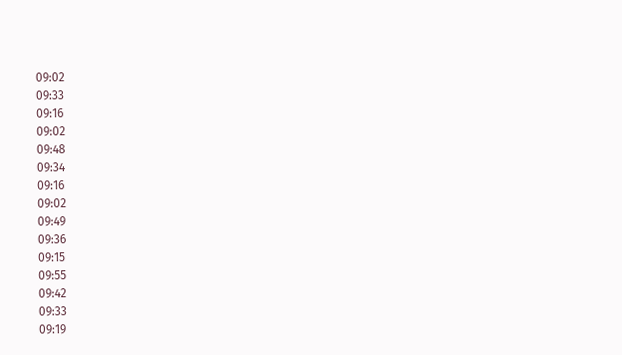09:02
09:33
09:16
09:02
09:48
09:34
09:16
09:02
09:49
09:36
09:15
09:55
09:42
09:33
09:19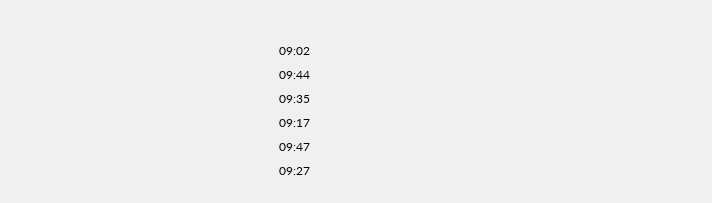09:02
09:44
09:35
09:17
09:47
09:27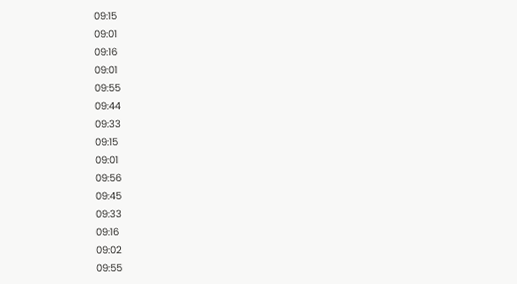09:15
09:01
09:16
09:01
09:55
09:44
09:33
09:15
09:01
09:56
09:45
09:33
09:16
09:02
09:55